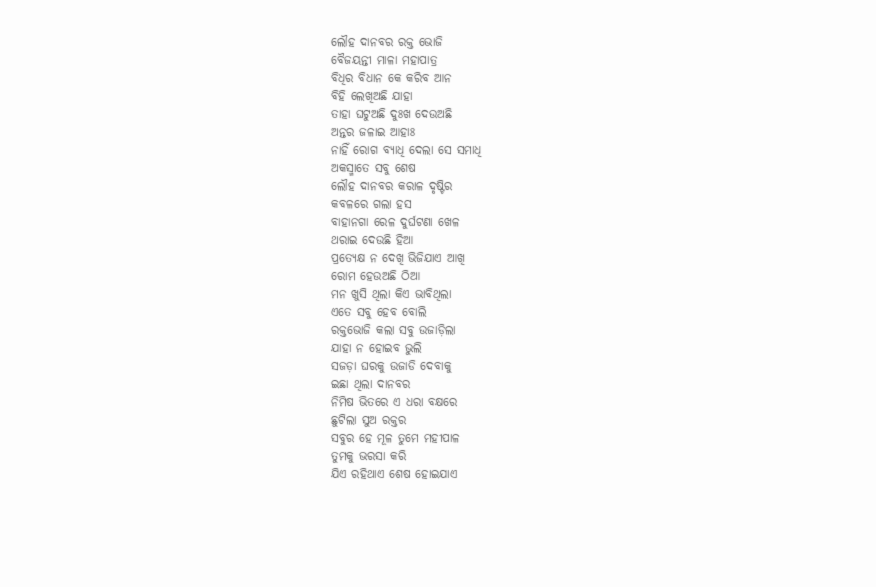ଲୌହ ଦାନବର ରକ୍ତ ଭୋଜି
ବୈଜୟନ୍ତୀ ମାଳା ମହାପାତ୍ର
ବିଧିର ବିଧାନ କେ କରିବ ଆନ
ବିହି ଲେଖିଅଛି ଯାହା
ତାହା ଘଟୁଅଛି ଦୁଃଖ ଦେଉଅଛି
ଅନ୍ତର ଜଳାଇ ଆହାଃ
ନାହିଁ ରୋଗ ବ୍ୟାଧି ଦେଲା ସେ ସମାଧି
ଅକସ୍ମାତେ ସବୁ ଶେଷ
ଲୌହ ଦାନବର କରାଳ ଦୃଷ୍ଟିର
କବଳରେ ଗଲା ହସ
ବାହାନଗା ରେଳ ଦୁର୍ଘଟଣା ଖେଳ
ଥରାଇ ଦେଉଛି ହିଆ
ପ୍ରତ୍ୟେକ୍ଷ ନ ଦେଖି ଭିଜିଯାଏ ଆଖି
ରୋମ ହେଉଅଛି ଠିଆ
ମନ ଖୁସି ଥିଲା କିଏ ଭାବିଥିଲା
ଏତେ ସବୁ ହେବ ବୋଲି
ରକ୍ତଭୋଜି କଲା ସବୁ ଉଜାଡ଼ିଲା
ଯାହା ନ ହୋଇବ ଭୁଲି
ସଜଡ଼ା ଘରକୁ ଉଜାଡି ଦେବାକୁ
ଇଛା ଥିଲା ଦାନବର
ନିମିଷ ଭିତରେ ଏ ଧରା ବକ୍ଷରେ
ଛୁଟିଲା ସୁଅ ରକ୍ତର
ସବୁର ହେ ମୂଳ ତୁମେ ମହୀପାଳ
ତୁମକୁ ଭରସା କରି
ଯିଏ ରହିଥାଏ ଶେଷ ହୋଇଯାଏ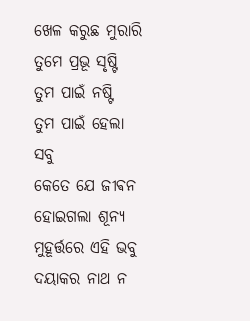ଖେଳ କରୁଛ ମୁରାରି
ତୁମେ ପ୍ରଭୂ ସୃଷ୍ଟି ତୁମ ପାଇଁ ନଷ୍ଟି
ତୁମ ପାଇଁ ହେଲା ସବୁ
କେତେ ଯେ ଜୀଵନ ହୋଇଗଲା ଶୂନ୍ୟ
ମୁହୂର୍ତ୍ତରେ ଏହି ଭବୁ
ଦୟାକର ନାଥ ନ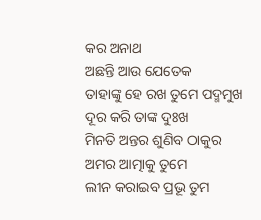କର ଅନାଥ
ଅଛନ୍ତି ଆଉ ଯେତେକ
ତାହାଙ୍କୁ ହେ ରଖ ତୁମେ ପଦ୍ମମୁଖ
ଦୂର କରି ତାଙ୍କ ଦୁଃଖ
ମିନତି ଅନ୍ତର ଶୁଣିବ ଠାକୁର
ଅମର ଆତ୍ମାକୁ ତୁମେ
ଲୀନ କରାଇବ ପ୍ରଭୂ ତୁମ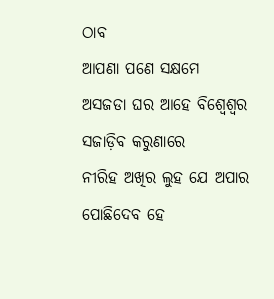ଠାବ
ଆପଣା ପଣେ ସକ୍ଷମେ
ଅସଜଡା ଘର ଆହେ ବିଶ୍ୱେଶ୍ୱର
ସଜାଡ଼ିବ କରୁଣାରେ
ନୀରିହ ଅଖିର ଲୁହ ଯେ ଅପାର
ପୋଛିଦେବ ହେ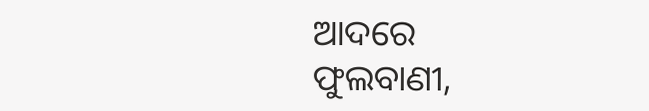ଆଦରେ
ଫୁଲବାଣୀ,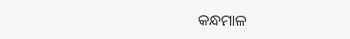କନ୍ଧମାଳ